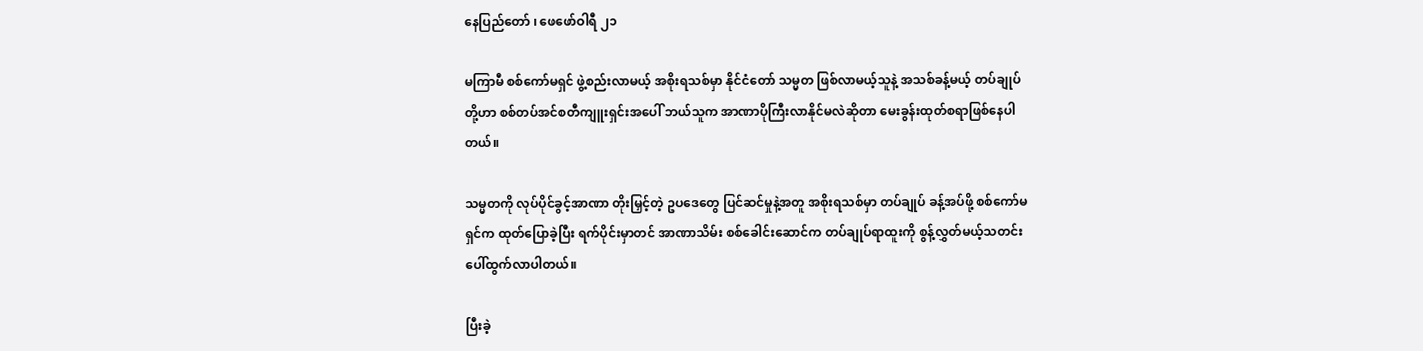နေပြည်တော် ၊ ဖေဖော်ဝါရီ ၂၁

မကြာမီ စစ်ကော်မရှင် ဖွဲ့စည်းလာမယ့် အစိုးရသစ်မှာ နိုင်ငံတော် သမ္မတ ဖြစ်လာမယ့်သူနဲ့ အသစ်ခန့်မယ့် တပ်ချုပ်တို့ဟာ စစ်တပ်အင်စတီကျူးရှင်းအပေါ် ဘယ်သူက အာဏာပိုကြီးလာနိုင်မလဲဆိုတာ မေးခွန်းထုတ်စရာဖြစ်နေပါတယ်။

သမ္မတကို လုပ်ပိုင်ခွင့်အာဏာ တိုးမြှင့်တဲ့ ဥပဒေတွေ ပြင်ဆင်မှုနဲ့အတူ အစိုးရသစ်မှာ တပ်ချုပ် ခန့်အပ်ဖို့ စစ်ကော်မရှင်က ထုတ်ပြောခဲ့ပြီး ရက်ပိုင်းမှာတင် အာဏာသိမ်း စစ်ခေါင်းဆောင်က တပ်ချုပ်ရာထူးကို စွန့်လွှတ်မယ့်သတင်း ပေါ်ထွက်လာပါတယ်။

ပြီးခဲ့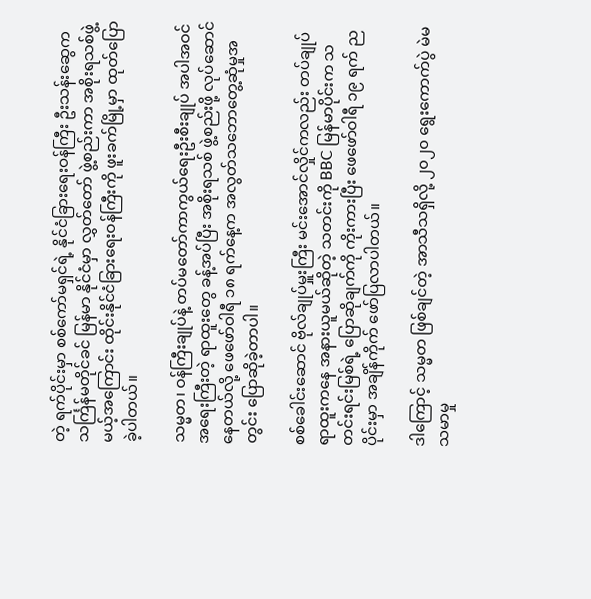တဲ့ ရက်ပိုင်းမှာ စစ်ကော်မရှင်ရဲ့ နိုင်ငံခြားရေးဝန်ကြီး ဦးသန်းဆွေက သင်္ကြန်မတိုင်ခင် မြန်မာ နိုင်ငံမှာ လွှတ်တော် ဖွဲ့စည်းကာ အစိုးရသစ်ဖွဲ့မယ့်အကြောင်း ထိုင်းနိုင်ငံခြားရေးဝန်ကြီးကို ဖူးခက်မြို့မှာ ထုတ်ပြောခဲ့ပါတယ်။

သမ္မတ၊ ဝန်ကြီးချုပ်နဲ့ တပ်မတော်ကာကွယ်ရေးဦးစီးချုပ် အပါအဝင် အရေးကြီးတဲ့ ရာထူးတွေ ခန့်အပ်ပြီး အစိုးရသစ် ဖွဲ့စည်းဖို့ လုပ်ဆောင်နေတယ်လို့ ဖေဖော်ဝါရီ ၁၈ ရက်နေ့က အလွတ်သဘောတွေ့ဆုံမှုအတွင်း ပြောဆိုခဲ့တာပါ။

စစ်ခေါင်းဆောင် ဗိုလ်ချုပ်မှူးကြီး မင်းအောင်လှိုင်ကလည်း တပ်ချုပ်ရာထူးကနေ အနားယူမယ်ဆိုတဲ့ သတင်းကို BBC မြန်မာပိုင်းက သတင်းရင်းမြစ်ရဲ့ ပြောဆိုချက်ကို ကိုးကားပြီး ဖေဖော်ဝါရီ ၁၉ ရက် ညပိုင်းမှာ အချိန်ကိုက် ဖော်ပြလာပါတယ်။

ဒါကြောင့် သမ္မတ ဖြစ်ချင်တဲ့ အာသီသရှိလို့ ၂၀၂၀ ရွေးကောက်ပွဲ မဲမသမာမှု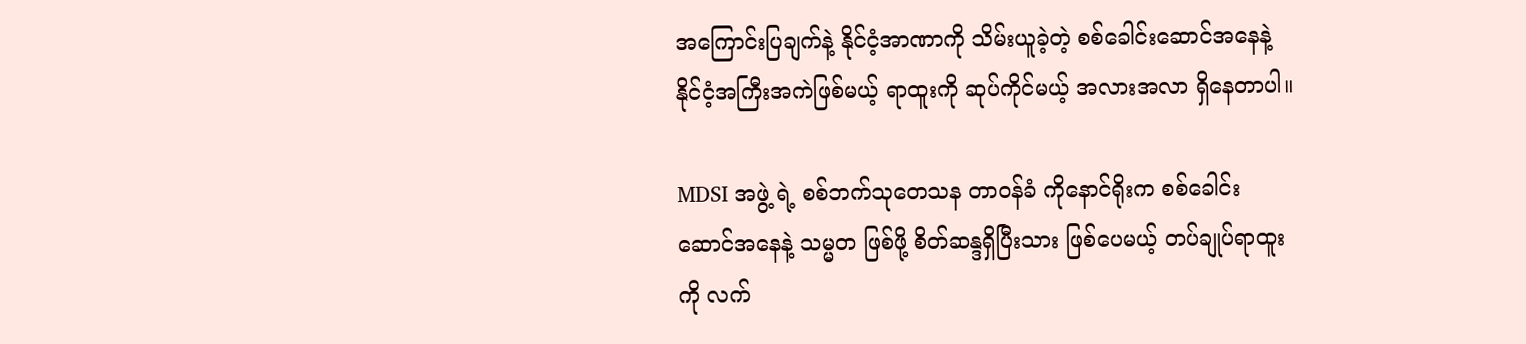အကြောင်းပြချက်နဲ့ နိုင်ငံ့အာဏာကို သိမ်းယူခဲ့တဲ့ စစ်ခေါင်းဆောင်အနေနဲ့ နိုင်ငံ့အကြီးအကဲဖြစ်မယ့် ရာထူးကို ဆုပ်ကိုင်မယ့် အလားအလာ ရှိနေတာပါ။

MDSI အဖွဲ့ ရဲ့ စစ်ဘက်သုတေသန တာဝန်ခံ ကိုနောင်ရိုးက စစ်ခေါင်းဆောင်အနေနဲ့ သမ္မတ ဖြစ်ဖို့ စိတ်ဆန္ဒရှိပြီးသား ဖြစ်ပေမယ့် တပ်ချုပ်ရာထူးကို လက်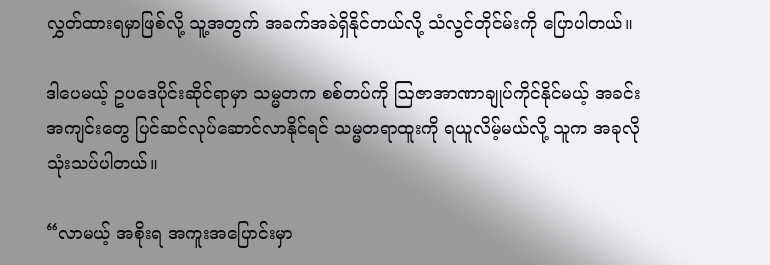လွှတ်ထားရမှာဖြစ်လို့ သူ့အတွက် အခက်အခဲရှိနိုင်တယ်လို့ သံလွင်တိုင်မ်းကို ပြောပါတယ်။

ဒါပေမယ့် ဥပဒေပိုင်းဆိုင်ရာမှာ သမ္မတက စစ်တပ်ကို ဩဇာအာဏာချုပ်ကိုင်နိုင်မယ့် အခင်းအကျင်းတွေ ပြင်ဆင်လုပ်ဆောင်လာနိုင်ရင် သမ္မတရာထူးကို ရယူလိမ့်မယ်လို့ သူက အခုလို သုံးသပ်ပါတယ်။

“လာမယ့် အစိုးရ အကူးအပြောင်းမှာ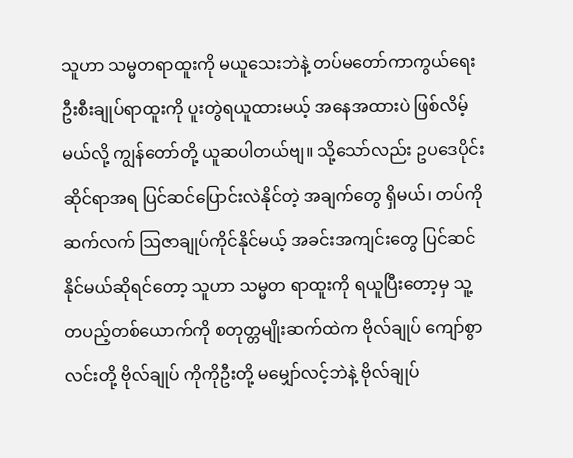သူဟာ သမ္မတရာထူးကို မယူသေးဘဲနဲ့ တပ်မတော်ကာကွယ်ရေးဦးစီးချုပ်ရာထူးကို ပူးတွဲရယူထားမယ့် အနေအထားပဲ ဖြစ်လိမ့်မယ်လို့ ကျွန်တော်တို့ ယူဆပါတယ်ဗျ။ သို့သော်လည်း ဥပဒေပိုင်းဆိုင်ရာအရ ပြင်ဆင်ပြောင်းလဲနိုင်တဲ့ အချက်တွေ ရှိမယ်၊ တပ်ကို ဆက်လက် ဩဇာချုပ်ကိုင်နိုင်မယ့် အခင်းအကျင်းတွေ ပြင်ဆင်နိုင်မယ်ဆိုရင်တော့ သူဟာ သမ္မတ ရာထူးကို ရယူပြီးတော့မှ သူ့တပည့်တစ်ယောက်ကို စတုတ္တမျိုးဆက်ထဲက ဗိုလ်ချုပ် ကျော်စွာလင်းတို့ ဗိုလ်ချုပ် ကိုကိုဦးတို့ မမျှော်လင့်ဘဲနဲ့ ဗိုလ်ချုပ်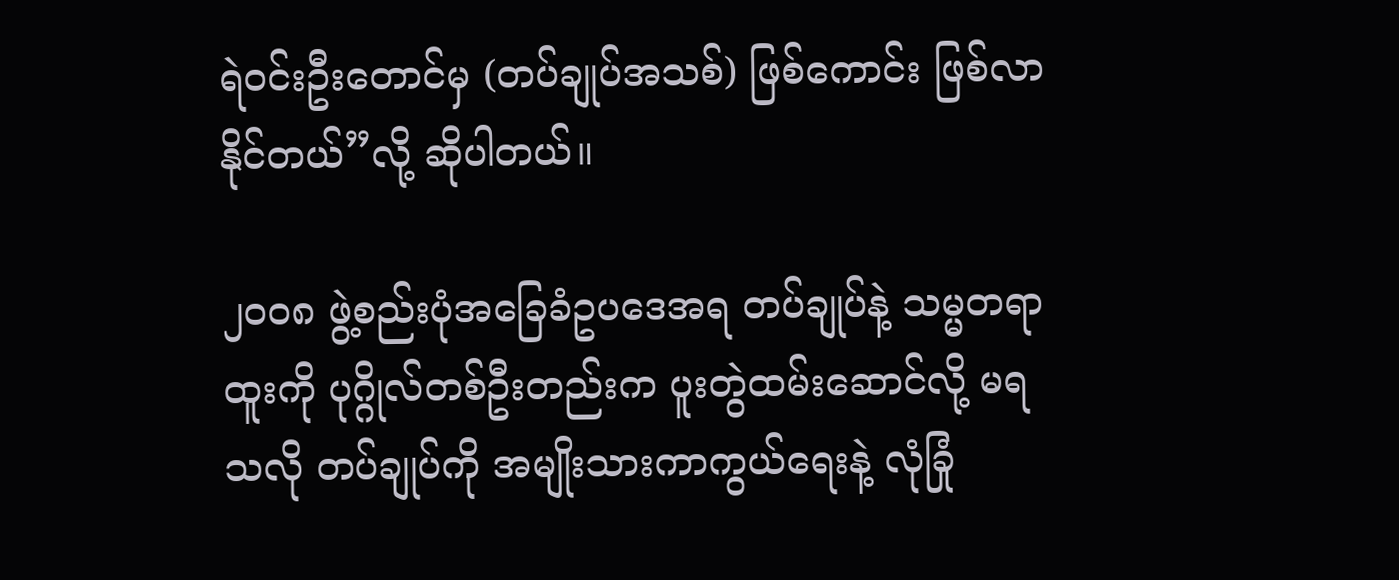ရဲဝင်းဦးတောင်မှ (တပ်ချုပ်အသစ်) ဖြစ်ကောင်း ဖြစ်လာနိုင်တယ်”လို့ ဆိုပါတယ်။

၂၀၀၈ ဖွဲ့စည်းပုံအခြေခံဥပဒေအရ တပ်ချုပ်နဲ့ သမ္မတရာထူးကို ပုဂ္ဂိုလ်တစ်ဦးတည်းက ပူးတွဲထမ်းဆောင်လို့ မရသလို တပ်ချုပ်ကို အမျိုးသားကာကွယ်ရေးနဲ့ လုံခြုံ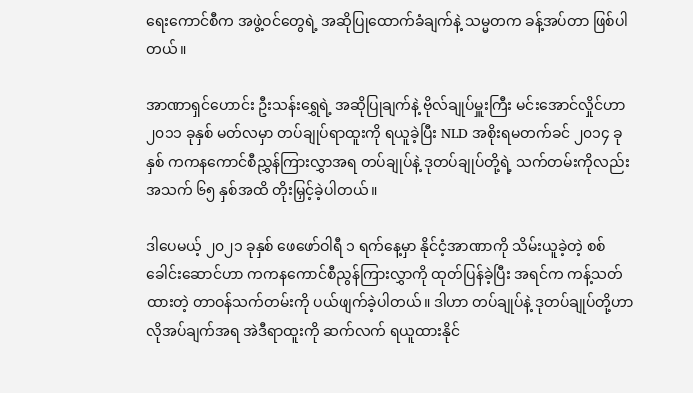ရေးကောင်စီက အဖွဲ့ဝင်တွေရဲ့ အဆိုပြုထောက်ခံချက်နဲ့ သမ္မတက ခန့်အပ်တာ ဖြစ်ပါတယ်။

အာဏာရှင်ဟောင်း ဦးသန်းရွှေရဲ့ အဆိုပြုချက်နဲ့ ဗိုလ်ချုပ်မှူးကြီး မင်းအောင်လှိုင်ဟာ ၂၀၁၁ ခုနှစ် မတ်လမှာ တပ်ချုပ်ရာထူးကို ရယူခဲ့ပြီး NLD အစိုးရမတက်ခင် ၂၀၁၄ ခုနှစ် ကကနကောင်စီညွှန်ကြားလွှာအရ တပ်ချုပ်နဲ့ ဒုတပ်ချုပ်တို့ရဲ့ သက်တမ်းကိုလည်း အသက် ၆၅ နှစ်အထိ တိုးမြှင့်ခဲ့ပါတယ်။

ဒါပေမယ့် ၂၀၂၁ ခုနှစ် ဖေဖော်ဝါရီ ၁ ရက်နေ့မှာ နိုင်ငံ့အာဏာကို သိမ်းယူခဲ့တဲ့ စစ်ခေါင်းဆောင်ဟာ ကကနကောင်စီညွန်ကြားလွှာကို ထုတ်ပြန်ခဲ့ပြီး အရင်က ကန့်သတ်ထားတဲ့ တာဝန်သက်တမ်းကို ပယ်ဖျက်ခဲ့ပါတယ်။ ဒါဟာ တပ်ချုပ်နဲ့ ဒုတပ်ချုပ်တို့ဟာ လိုအပ်ချက်အရ အဲဒီရာထူးကို ဆက်လက် ရယူထားနိုင်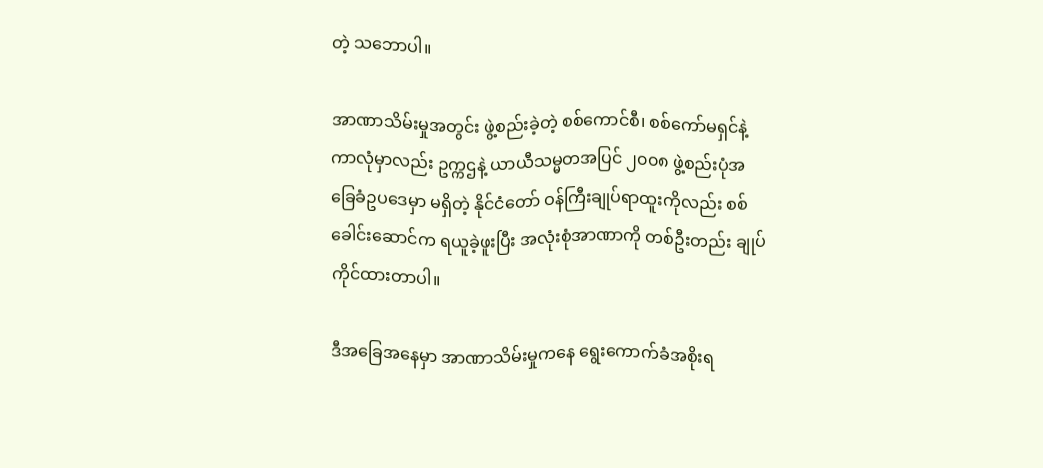တဲ့ သဘောပါ။

အာဏာသိမ်းမှုအတွင်း ဖွဲ့စည်းခဲ့တဲ့ စစ်ကောင်စီ၊ စစ်ကော်မရှင်နဲ့ ကာလုံမှာလည်း ဥက္ကဌနဲ့ ယာယီသမ္မတအပြင် ၂၀၀၈ ဖွဲ့စည်းပုံအခြေခံဥပဒေမှာ မရှိတဲ့ နိုင်ငံတော် ဝန်ကြီးချုပ်ရာထူးကိုလည်း စစ်ခေါင်းဆောင်က ရယူခဲ့ဖူးပြီး အလုံးစုံအာဏာကို တစ်ဦးတည်း ချုပ်ကိုင်ထားတာပါ။

ဒီအခြေအနေမှာ အာဏာသိမ်းမှုကနေ ရွေးကောက်ခံအစိုးရ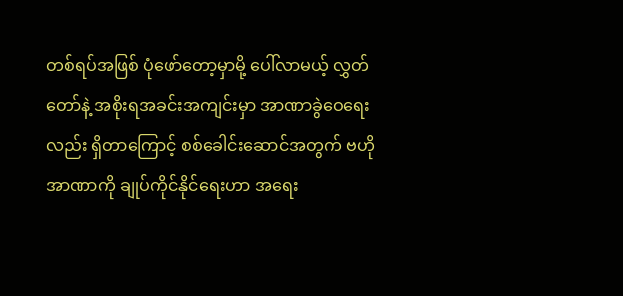တစ်ရပ်အဖြစ် ပုံဖော်တော့မှာမို့ ပေါ်လာမယ့် လွှတ်တော်နဲ့ အစိုးရအခင်းအကျင်းမှာ အာဏာခွဲဝေရေးလည်း ရှိတာကြောင့် စစ်ခေါင်းဆောင်အတွက် ဗဟိုအာဏာကို ချုပ်ကိုင်နိုင်ရေးဟာ အရေး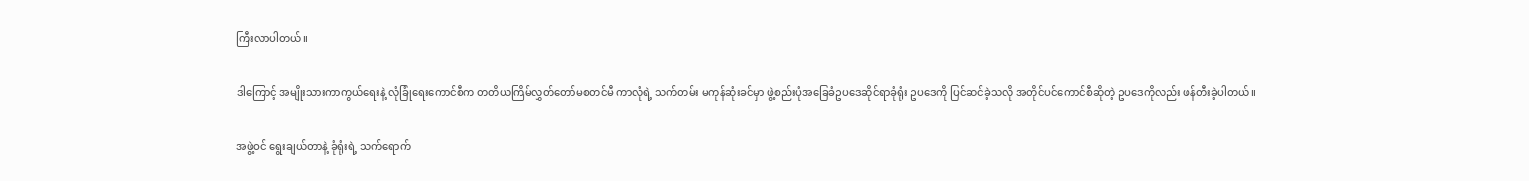ကြီးလာပါတယ်။

ဒါကြောင့် အမျိုးသားကာကွယ်ရေးနဲ့ လုံခြုံရေးကောင်စီက တတိယကြိမ်လွှတ်တော်မစတင်မီ ကာလုံရဲ့ သက်တမ်း မကုန်ဆုံးခင်မှာ ဖွဲ့စည်းပုံအခြေခံဥပဒေဆိုင်ရာခုံရုံး‌ ဥပဒေကို ပြင်ဆင်ခဲ့သလို အတိုင်ပင်ကောင်စီဆိုတဲ့ ဥပဒေကိုလည်း ဖန်တီးခဲ့ပါတယ်။

အဖွဲ့ဝင် ရွေးချယ်တာနဲ့ ခုံရုံးရဲ့ သက်ရောက်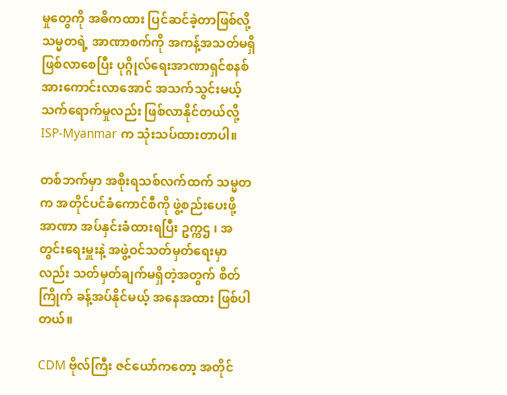မှုတွေကို အဓိကထား ပြင်ဆင်ခဲ့တာဖြစ်လို့ သမ္မတရဲ့ အာဏာစက်ကို အကန့်အသတ်မရှိ ဖြစ်လာစေပြီး ပုဂ္ဂိုလ်ရေးအာဏာရှင်စနစ် အားကောင်းလာအောင် အသက်သွင်းမယ့် သက်ရောက်မှုလည်း ဖြစ်လာနိုင်တယ်လို့ ISP-Myanmar က သုံးသပ်ထားတာပါ။

တစ်ဘက်မှာ အစိုးရသစ်လက်ထက် သမ္မတက အတိုင်ပင်ခံကောင်စီကို ဖွဲ့စည်းပေးဖို့ အာဏာ အပ်နှင်းခံထားရပြီး ဥက္ကဌ ၊ အတွင်းရေးမှူးနဲ့ အဖွဲ့ဝင်သတ်မှတ်ရေးမှာလည်း သတ်မှတ်ချက်မရှိတဲ့အတွက် စိတ်ကြိုက် ခန့်အပ်နိုင်မယ့် အနေအထား ဖြစ်ပါတယ်။

CDM ဗိုလ်ကြီး ဇင်ယော်ကတော့ အတိုင်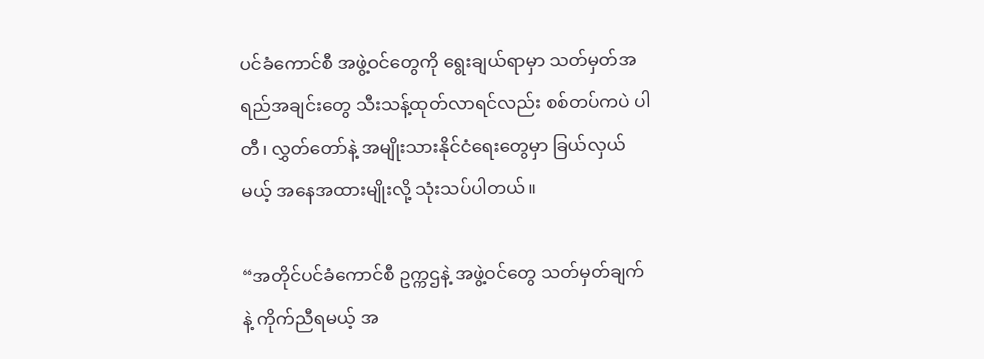ပင်ခံကောင်စီ အဖွဲ့ဝင်တွေကို ရွေးချယ်ရာမှာ သတ်မှတ်အရည်အချင်းတွေ သီးသန့်ထုတ်လာရင်လည်း စစ်တပ်ကပဲ ပါတီ၊ လွှတ်တော်နဲ့ အမျိုးသားနိုင်ငံရေးတွေမှာ ခြယ်လှယ်မယ့် အနေအထားမျိုးလို့ သုံးသပ်ပါတယ်။

“အတိုင်ပင်ခံကောင်စီ ဥက္ကဌနဲ့ အဖွဲ့ဝင်တွေ သတ်မှတ်ချက်နဲ့ ကိုက်ညီရမယ့် အ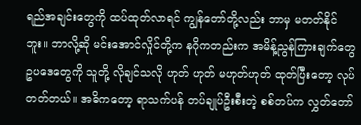ရည်အချင်းတွေကို ထပ်ထုတ်လာရင် ကျွန်တော်တို့လည်း ဘာမှ မတတ်နိုင်ဘူး။ ဘာလို့ဆို မင်းအောင်လှိုင်တို့က နဂိုကတည်းက အမိန့်ညွန်ကြားချက်တွေ ဥပဒေတွေကို သူတို့ လိုချင်သလို ဟုတ် ဟုတ် မဟုတ်ဟုတ် ထုတ်ပြီးတော့ လုပ်တတ်တယ်။ အဓိကတော့ ရာသက်ပန် တပ်ချုပ်ဦးစီးတဲ့ စစ်တပ်က လွှတ်တော်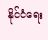နိုင်ငံရေး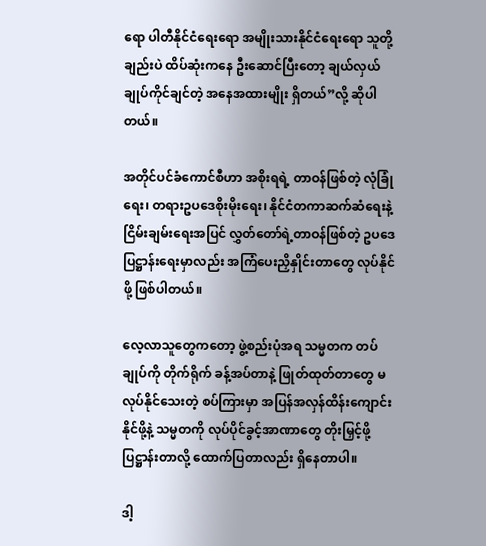ရော ပါတီနိုင်ငံရေးရော အမျိုးသားနိုင်ငံရေးရော သူတို့ချည်းပဲ ထိပ်ဆုံးကနေ ဦးဆောင်ပြီးတော့ ချယ်လှယ်ချုပ်ကိုင်ချင်တဲ့ အနေအထားမျိုး ရှိတယ်”လို့ ဆိုပါတယ်။

အတိုင်ပင်ခံကောင်စီဟာ အစိုးရရဲ့ တာဝန်ဖြစ်တဲ့ လုံခြုံရေး၊ တရားဥပဒေစိုးမိုးရေး၊ နိုင်ငံတကာဆက်ဆံရေးနဲ့ ငြိမ်းချမ်းရေးအပြင် လွှတ်တော်ရဲ့တာဝန်ဖြစ်တဲ့ ဥပဒေပြဋ္ဌာန်းရေးမှာလည်း အကြံပေးညှိနှိုင်းတာတွေ လုပ်နိုင်ဖို့ ဖြစ်ပါတယ်။

လေ့လာသူတွေကတော့ ဖွဲ့စည်းပုံအရ သမ္မတက တပ်ချုပ်ကို တိုက်ရိုက် ခန့်အပ်တာနဲ့ ဖြုတ်ထုတ်တာတွေ မလုပ်နိုင်သေးတဲ့ စပ်ကြားမှာ အပြန်အလှန်ထိန်းကျောင်းနိုင်ဖို့နဲ့ သမ္မတကို လုပ်ပိုင်ခွင့်အာဏာတွေ တိုးမြှင့်ဖို့ ပြဋ္ဌာန်းတာလို့ ထောက်ပြတာလည်း ရှိနေတာပါ။

ဒါ့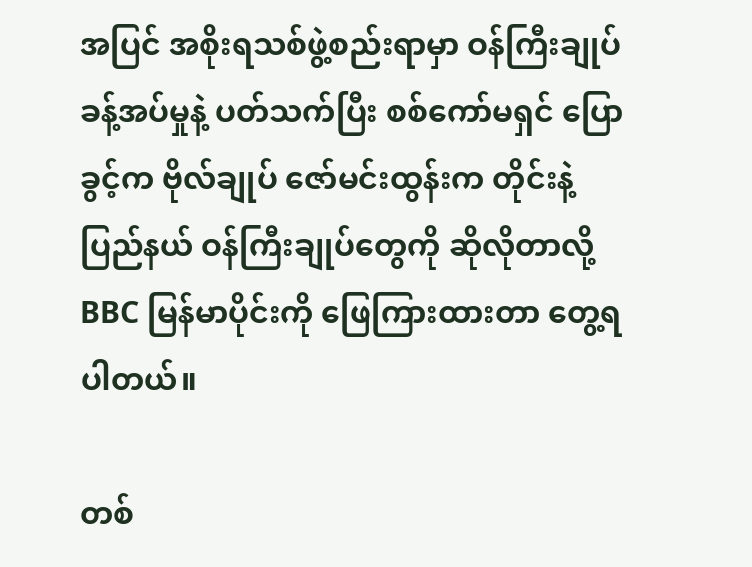အပြင် အစိုးရသစ်ဖွဲ့စည်းရာမှာ ဝန်ကြီးချုပ် ခန့်အပ်မှုနဲ့ ပတ်သက်ပြီး စစ်ကော်မရှင် ပြောခွင့်က ဗိုလ်ချုပ် ဇော်မင်းထွန်းက တိုင်းနဲ့ ပြည်နယ် ဝန်ကြီးချုပ်တွေကို ဆိုလိုတာလို့ BBC မြန်မာပိုင်းကို ဖြေကြားထားတာ တွေ့ရပါတယ်။

တစ်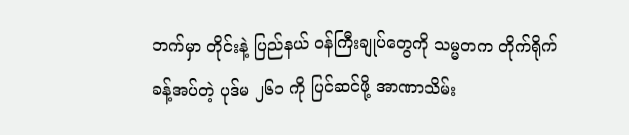ဘက်မှာ တိုင်းနဲ့ ပြည်နယ် ဝန်ကြီးချုပ်တွေကို သမ္မတက တိုက်ရိုက်ခန့်အပ်တဲ့ ပုဒ်မ ၂၆၁ ကို ပြင်ဆင်ဖို့ အာဏာသိမ်း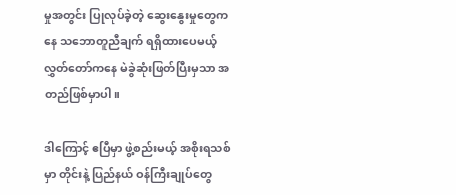မှုအတွင်း ပြုလုပ်ခဲ့တဲ့ ဆွေးနွေးမှုတွေကနေ သဘောတူညီချက် ရရှိထားပေမယ့် လွှတ်တော်ကနေ မဲခွဲဆုံးဖြတ်ပြီးမှသာ အတည်ဖြစ်မှာပါ။

ဒါကြောင့် ဧပြီမှာ ဖွဲ့စည်းမယ့် အစိုးရသစ်မှာ တိုင်းနဲ့ ပြည်နယ် ဝန်ကြီးချုပ်တွေ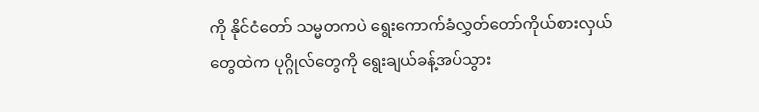ကို နိုင်ငံတော် သမ္မတကပဲ ရွေးကောက်ခံလွှတ်တော်ကိုယ်စားလှယ်တွေထဲက ပုဂ္ဂိုလ်တွေကို ရွေးချယ်ခန့်အပ်သွား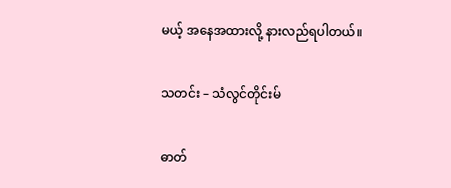မယ့် အနေအထားလို့ နားလည်ရပါတယ်။

သတင်း – သံလွင်တိုင်းမ်

ဓာတ်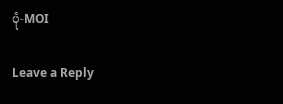ပုံ-MOI

Leave a Reply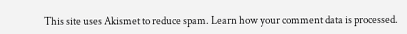This site uses Akismet to reduce spam. Learn how your comment data is processed.